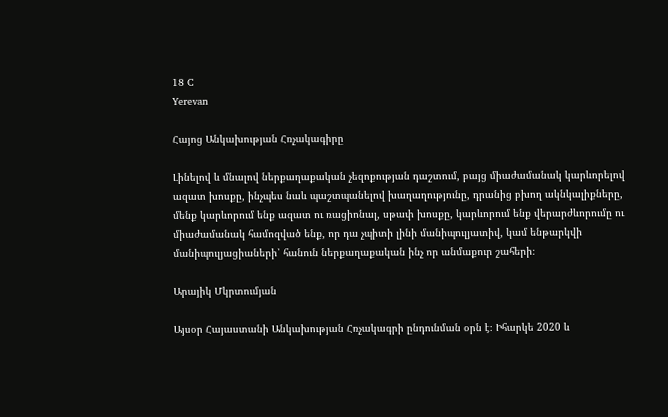18 C
Yerevan

Հայոց Անկախության Հռչակագիրը

Լինելով և մնալով ներքաղաքական չեզոքության դաշտում, բայց միաժամանակ կարևորելով ազատ խոսքը, ինչպես նաև պաշտպանելով խաղաղությունը, դրանից բխող ակնկալիքները, մենք կարևորում ենք ազատ ու ռացիոնալ, սթափ խոսքը, կարևորում ենք վերարժևորումը ու միաժամանակ համոզված ենք, որ դա չպիտի լինի մանիպուլյատիվ, կամ ենթարկվի մանիպուլյացիաների՝ հանուն ներքաղաքական ինչ որ անմաքուր շահերի։

Արայիկ Մկրտումյան

Այսօր Հայաստանի Անկախության Հռչակագրի ընդունման օրն է։ Իհարկե 2020 և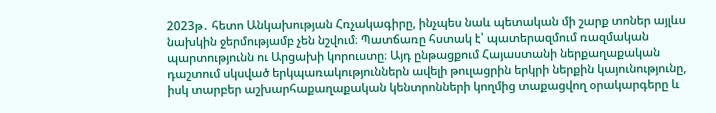2023թ․ հետո Անկախության Հռչակագիրը, ինչպես նաև պետական մի շարք տոներ այլևս նախկին ջերմությամբ չեն նշվում։ Պատճառը հստակ է՝ պատերազմում ռազմական պարտությունն ու Արցախի կորուստը։ Այդ ընթացքում Հայաստանի ներքաղաքական դաշտում սկսված երկպառակություններն ավելի թուլացրին երկրի ներքին կայունությունը, իսկ տարբեր աշխարհաքաղաքական կենտրոնների կողմից տաքացվող օրակարգերը և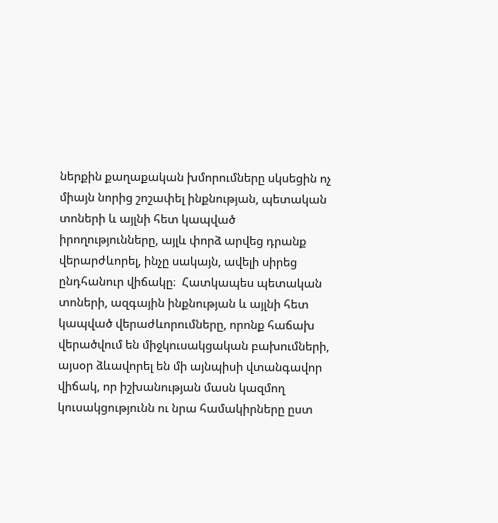ներքին քաղաքական խմորումները սկսեցին ոչ միայն նորից շոշափել ինքնության, պետական տոների և այլնի հետ կապված իրողությունները, այլև փորձ արվեց դրանք վերարժևորել, ինչը սակայն, ավելի սիրեց ընդհանուր վիճակը։  Հատկապես պետական տոների, ազգային ինքնության և այլնի հետ կապված վերաժևորումները, որոնք հաճախ վերածվում են միջկուսակցական բախումների, այսօր ձևավորել են մի այնպիսի վտանգավոր վիճակ, որ իշխանության մասն կազմող կուսակցությունն ու նրա համակիրները ըստ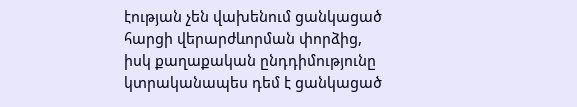էության չեն վախենում ցանկացած հարցի վերարժևորման փորձից, իսկ քաղաքական ընդդիմությունը կտրականապես դեմ է ցանկացած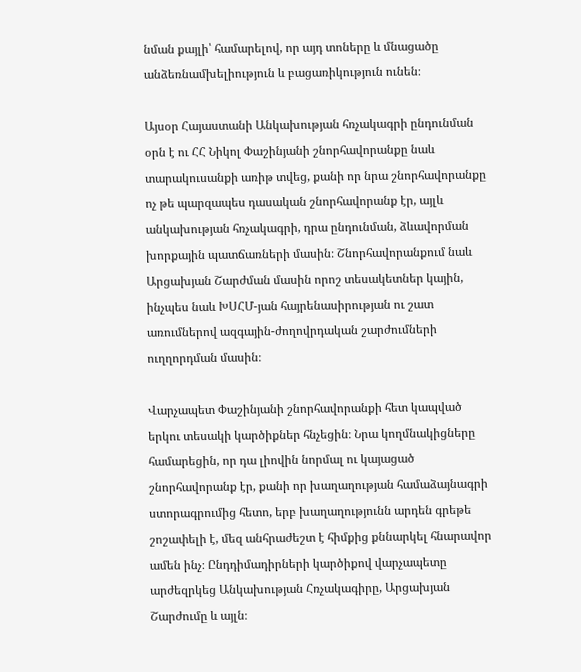նման քայլի՝ համարելով, որ այդ տոները և մնացածը անձեռնամխելիություն և բացառիկություն ունեն։

Այսօր Հայաստանի Անկախության հռչակագրի ընդունման օրն է ու ՀՀ Նիկոլ Փաշինյանի շնորհավորանքը նաև տարակուսանքի առիթ տվեց, քանի որ նրա շնորհավորանքը ոչ թե պարզապես դասական շնորհավորանք էր, այլև անկախության հռչակագրի, դրա ընդունման, ձևավորման խորքային պատճառների մասին։ Շնորհավորանքում նաև Արցախյան Շարժման մասին որոշ տեսակետներ կային, ինչպես նաև ԽՍՀՄ-յան հայրենասիրության ու շատ առումներով ազգային-ժողովրդական շարժումների  ուղղորդման մասին։

Վարչապետ Փաշինյանի շնորհավորանքի հետ կապված երկու տեսակի կարծիքներ հնչեցին։ Նրա կողմնակիցները համարեցին, որ դա լիովին նորմալ ու կայացած շնորհավորանք էր, քանի որ խաղաղության համաձայնագրի ստորագրումից հետո, երբ խաղաղությունն արդեն գրեթե շոշափելի է, մեզ անհրաժեշտ է հիմքից քննարկել հնարավոր ամեն ինչ։ Ընդդիմադիրների կարծիքով վարչապետը արժեզրկեց Անկախության Հռչակագիրը, Արցախյան Շարժումը և այլն։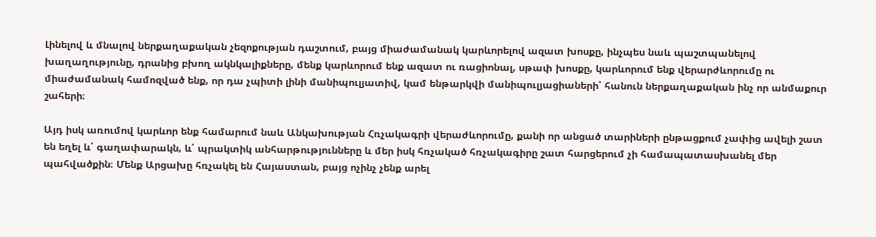Լինելով և մնալով ներքաղաքական չեզոքության դաշտում, բայց միաժամանակ կարևորելով ազատ խոսքը, ինչպես նաև պաշտպանելով խաղաղությունը, դրանից բխող ակնկալիքները, մենք կարևորում ենք ազատ ու ռացիոնալ, սթափ խոսքը, կարևորում ենք վերարժևորումը ու միաժամանակ համոզված ենք, որ դա չպիտի լինի մանիպուլյատիվ, կամ ենթարկվի մանիպուլյացիաների՝ հանուն ներքաղաքական ինչ որ անմաքուր շահերի։

Այդ իսկ առումով կարևոր ենք համարում նաև Անկախության Հռչակագրի վերաժևորումը, քանի որ անցած տարիների ընթացքում չափից ավելի շատ են եղել և՛ գաղափարակն, և՛ պրակտիկ անհարթությունները և մեր իսկ հռչակած հռչակագիրը շատ հարցերում չի համապատասխանել մեր պահվածքին։ Մենք Արցախը հռչակել են Հայաստան, բայց ոչինչ չենք արել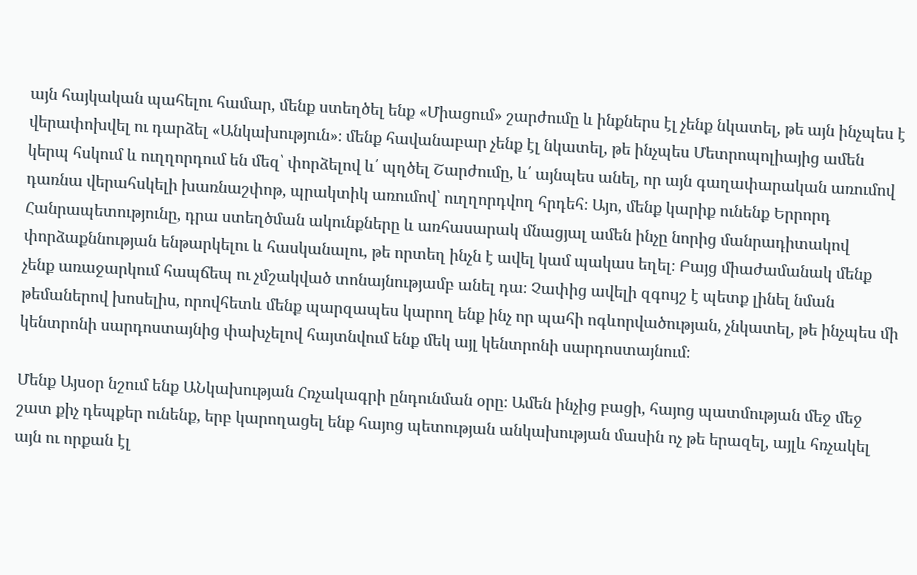այն հայկական պահելու համար, մենք ստեղծել ենք «Միացում» շարժումը և ինքներս էլ չենք նկատել, թե այն ինչպես է վերափոխվել ու դարձել «Անկախություն»։ մենք հավանաբար չենք էլ նկատել, թե ինչպես Մետրոպոլիայից ամեն կերպ հսկում և ուղղորդում են մեզ՝ փորձելով և՛ պղծել Շարժումը, և՛ այնպես անել, որ այն գաղափարական առումով դառնա վերահսկելի խառնաշփոթ, պրակտիկ առումով՝ ուղղորդվող հրդեհ։ Այո, մենք կարիք ունենք Երրորդ Հանրապետությունը, դրա ստեղծման ակունքները և առհասարակ մնացյալ ամեն ինչը նորից մանրադիտակով փորձաքննության ենթարկելու և հասկանալու, թե որտեղ ինչն է ավել կամ պակաս եղել։ Բայց միաժամանակ մենք չենք առաջարկում հապճեպ ու չմշակված տոնայնությամբ անել դա։ Չափից ավելի զգույշ է պետք լինել նման թեմաներով խոսելիս, որովհետև մենք պարզապես կարող ենք ինչ որ պահի ոգևորվածության, չնկատել, թե ինչպես մի կենտրոնի սարդոստայնից փախչելով հայտնվում ենք մեկ այլ կենտրոնի սարդոստայնում։

Մենք Այսօր նշում ենք ԱՆկախության Հռչակագրի ընդունման օրը։ Ամեն ինչից բացի, հայոց պատմության մեջ մեջ շատ քիչ դեպքեր ունենք, երբ կարողացել ենք հայոց պետության անկախության մասին ոչ թե երազել, այլև հռչակել այն ու որքան էլ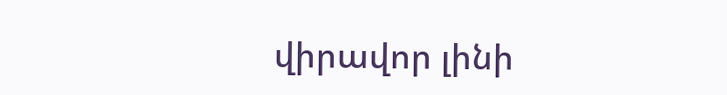վիրավոր լինի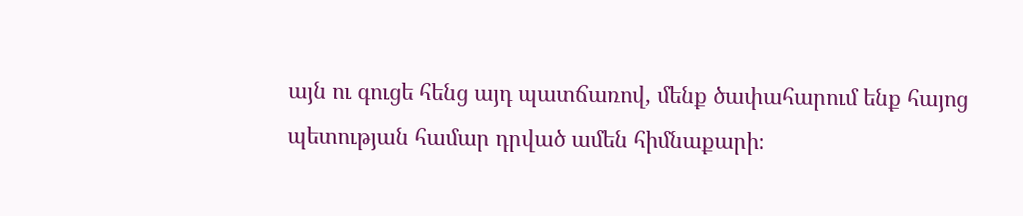այն ու գուցե հենց այդ պատճառով, մենք ծափահարում ենք հայոց պետության համար դրված ամեն հիմնաքարի։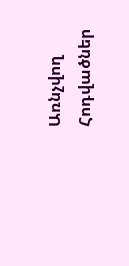Առնչվող Հոդվածներ